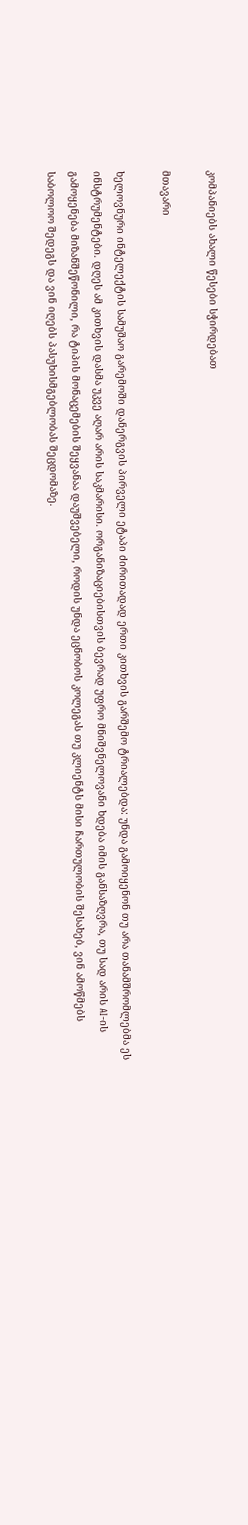კომპანიებს ახალი წესები სჭირდებათ

მთავარი

ხელოვნური ინტელექტის სამუშაო გარემოში დანერგვის პირველი ეტაპი ძირითადად ერთი კითხვის გარშემო ტრიალებდა: უნდა გამოიყენონ თუ არა თანამშრომლებმა ეს ინსტრუმენტები. დღეს ამ კითხვის დასმა უკვე აღარ არის საკმარისი. ორგანიზაციებისთვის ბევრად უფრო მნიშვნელოვანი ხდება იმის განსაზღვრა, თუ სად არის AI-ის გამოყენება მიზანშეწონილი, რა ტიპის მონაცემების შეყვანაა დაუშვებელი, როდის უნდა ეცნობოს კოლეგას თუ კლიენტს მისი ჩართულობის შესახებ, ვინ ამოწმებს საბოლოო შედეგს და ვინ იღებს პასუხისმგებლობას შეცდომაზე.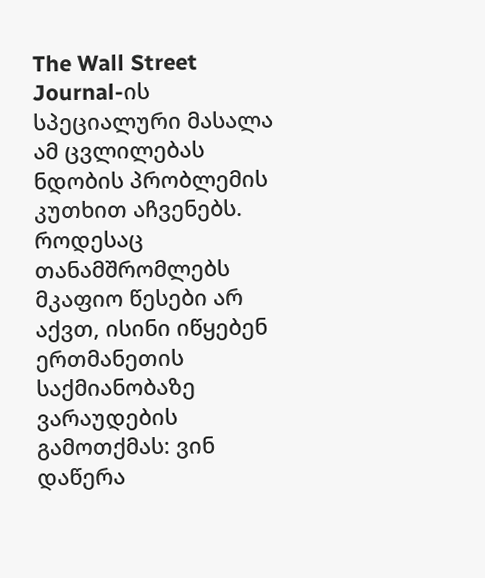The Wall Street Journal-ის სპეციალური მასალა ამ ცვლილებას ნდობის პრობლემის კუთხით აჩვენებს. როდესაც თანამშრომლებს მკაფიო წესები არ აქვთ, ისინი იწყებენ ერთმანეთის საქმიანობაზე ვარაუდების გამოთქმას: ვინ დაწერა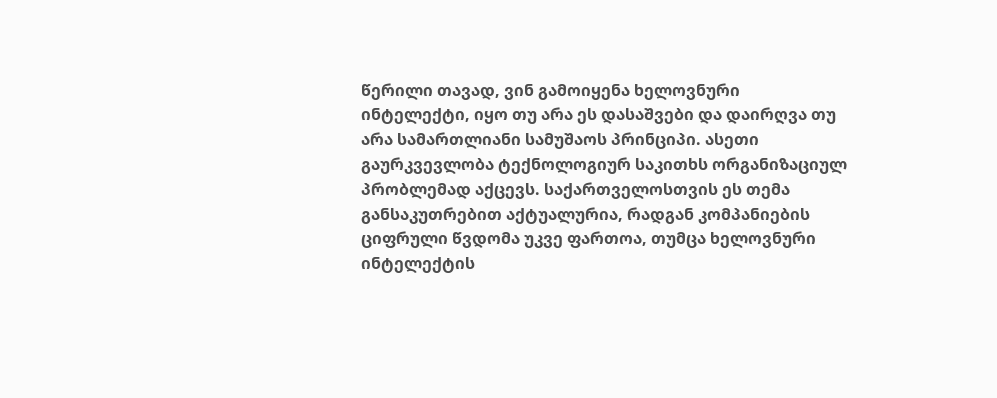წერილი თავად, ვინ გამოიყენა ხელოვნური ინტელექტი, იყო თუ არა ეს დასაშვები და დაირღვა თუ არა სამართლიანი სამუშაოს პრინციპი. ასეთი გაურკვევლობა ტექნოლოგიურ საკითხს ორგანიზაციულ პრობლემად აქცევს. საქართველოსთვის ეს თემა განსაკუთრებით აქტუალურია, რადგან კომპანიების ციფრული წვდომა უკვე ფართოა, თუმცა ხელოვნური ინტელექტის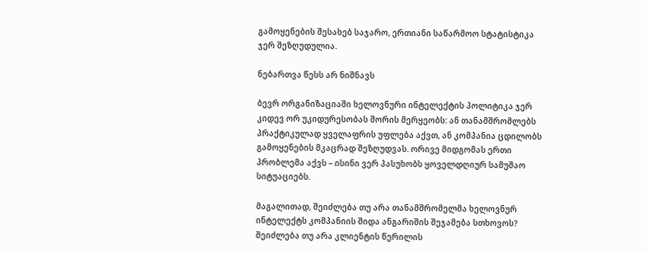გამოყენების შესახებ საჯარო, ერთიანი საწარმოო სტატისტიკა ჯერ შეზღუდულია.

ნებართვა წესს არ ნიშნავს

ბევრ ორგანიზაციაში ხელოვნური ინტელექტის პოლიტიკა ჯერ კიდევ ორ უკიდურესობას შორის მერყეობს: ან თანამშრომლებს პრაქტიკულად ყველაფრის უფლება აქვთ, ან კომპანია ცდილობს გამოყენების მკაცრად შეზღუდვას. ორივე მიდგომას ერთი პრობლემა აქვს – ისინი ვერ პასუხობს ყოველდღიურ სამუშაო სიტუაციებს.

მაგალითად, შეიძლება თუ არა თანამშრომელმა ხელოვნურ ინტელექტს კომპანიის შიდა ანგარიშის შეჯამება სთხოვოს? შეიძლება თუ არა კლიენტის წერილის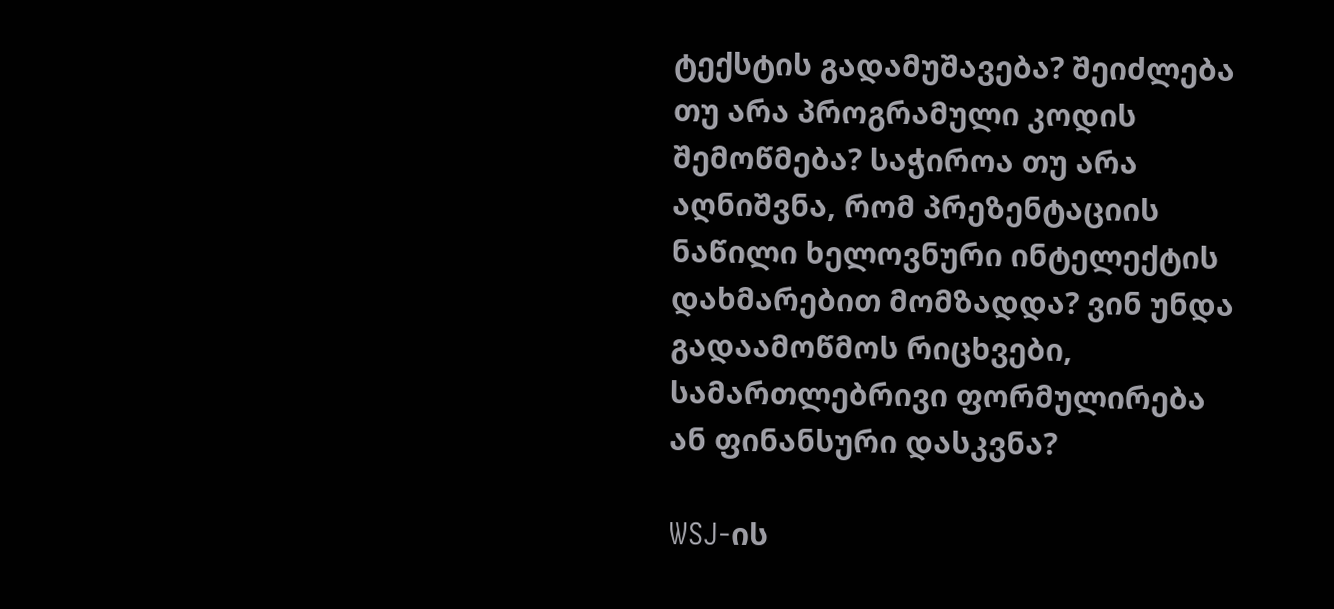ტექსტის გადამუშავება? შეიძლება თუ არა პროგრამული კოდის შემოწმება? საჭიროა თუ არა აღნიშვნა, რომ პრეზენტაციის ნაწილი ხელოვნური ინტელექტის დახმარებით მომზადდა? ვინ უნდა გადაამოწმოს რიცხვები, სამართლებრივი ფორმულირება ან ფინანსური დასკვნა?

WSJ-ის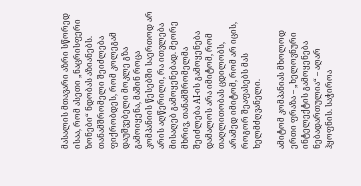მასალის მთავარი აზრი სწორედ ისაა, რომ ასეთი „ნაცრისფერი ზონები“ ნდობას აზიანებს. თანამშრომელი შეიძლება ფიქრობდეს, რომ კოლეგამ დაუშვებელი მოკლე გზა გამოიყენა, მაშინ როცა კომპანიის წესებში საერთოდ არ არის აღწერილი, რა ითვლება მისაღებ გამოყენებად. მეორე მხრივ, თანამშრომელმა შეიძლება AI-ის გამოყენება დამალოს არა იმიტომ, რომ თაღლითობას ცდილობს, არამედ იმიტომ, რომ არ იცის, როგორ შეაფასებს მას ხელმძღვანელი.

ამიტომ კომპანიას მხოლოდ ერთი ფრაზა – „ხელოვნური ინტელექტის გამოყენება ნებადართულია“ – აღარ ჰყოფნის. საჭიროა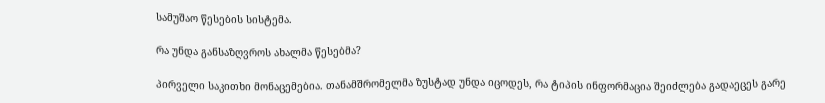სამუშაო წესების სისტემა.

რა უნდა განსაზღვროს ახალმა წესებმა?

პირველი საკითხი მონაცემებია. თანამშრომელმა ზუსტად უნდა იცოდეს, რა ტიპის ინფორმაცია შეიძლება გადაეცეს გარე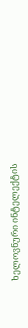ხელოვნური ინტელექტის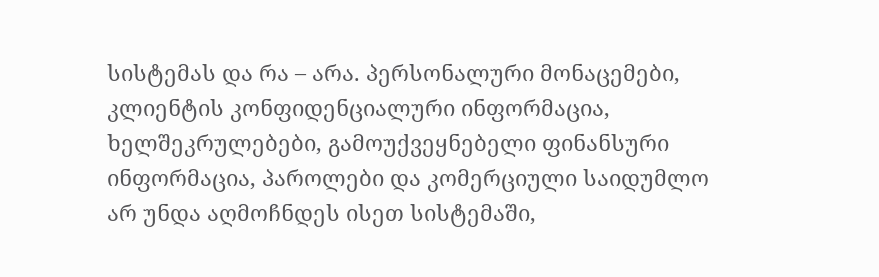სისტემას და რა – არა. პერსონალური მონაცემები, კლიენტის კონფიდენციალური ინფორმაცია, ხელშეკრულებები, გამოუქვეყნებელი ფინანსური ინფორმაცია, პაროლები და კომერციული საიდუმლო არ უნდა აღმოჩნდეს ისეთ სისტემაში,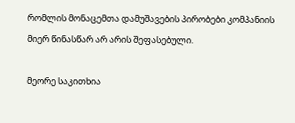რომლის მონაცემთა დამუშავების პირობები კომპანიის მიერ წინასწარ არ არის შეფასებული.

მეორე საკითხია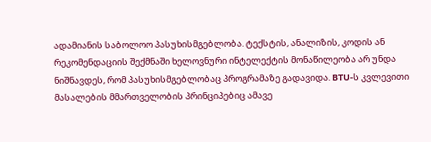ადამიანის საბოლოო პასუხისმგებლობა. ტექსტის, ანალიზის, კოდის ან რეკომენდაციის შექმნაში ხელოვნური ინტელექტის მონაწილეობა არ უნდა ნიშნავდეს, რომ პასუხისმგებლობაც პროგრამაზე გადავიდა. BTU-ს კვლევითი მასალების მმართველობის პრინციპებიც ამავე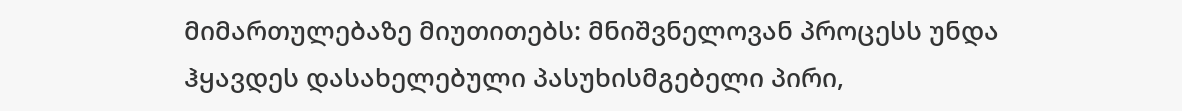მიმართულებაზე მიუთითებს: მნიშვნელოვან პროცესს უნდა ჰყავდეს დასახელებული პასუხისმგებელი პირი,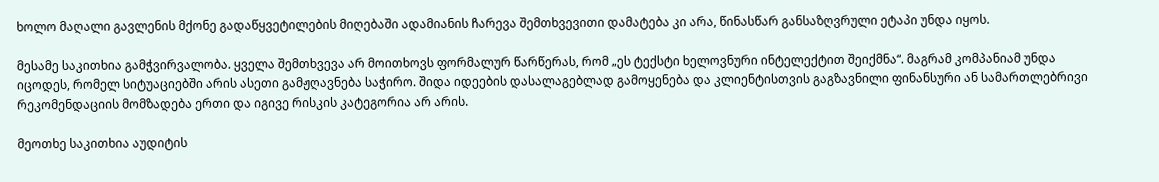ხოლო მაღალი გავლენის მქონე გადაწყვეტილების მიღებაში ადამიანის ჩარევა შემთხვევითი დამატება კი არა, წინასწარ განსაზღვრული ეტაპი უნდა იყოს.

მესამე საკითხია გამჭვირვალობა. ყველა შემთხვევა არ მოითხოვს ფორმალურ წარწერას, რომ „ეს ტექსტი ხელოვნური ინტელექტით შეიქმნა“. მაგრამ კომპანიამ უნდა იცოდეს, რომელ სიტუაციებში არის ასეთი გამჟღავნება საჭირო. შიდა იდეების დასალაგებლად გამოყენება და კლიენტისთვის გაგზავნილი ფინანსური ან სამართლებრივი რეკომენდაციის მომზადება ერთი და იგივე რისკის კატეგორია არ არის.

მეოთხე საკითხია აუდიტის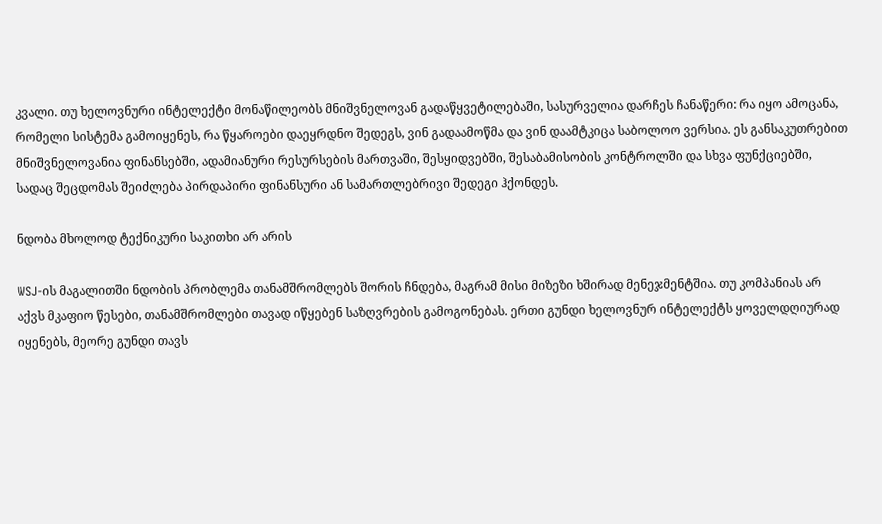კვალი. თუ ხელოვნური ინტელექტი მონაწილეობს მნიშვნელოვან გადაწყვეტილებაში, სასურველია დარჩეს ჩანაწერი: რა იყო ამოცანა, რომელი სისტემა გამოიყენეს, რა წყაროები დაეყრდნო შედეგს, ვინ გადაამოწმა და ვინ დაამტკიცა საბოლოო ვერსია. ეს განსაკუთრებით მნიშვნელოვანია ფინანსებში, ადამიანური რესურსების მართვაში, შესყიდვებში, შესაბამისობის კონტროლში და სხვა ფუნქციებში, სადაც შეცდომას შეიძლება პირდაპირი ფინანსური ან სამართლებრივი შედეგი ჰქონდეს.

ნდობა მხოლოდ ტექნიკური საკითხი არ არის

WSJ-ის მაგალითში ნდობის პრობლემა თანამშრომლებს შორის ჩნდება, მაგრამ მისი მიზეზი ხშირად მენეჯმენტშია. თუ კომპანიას არ აქვს მკაფიო წესები, თანამშრომლები თავად იწყებენ საზღვრების გამოგონებას. ერთი გუნდი ხელოვნურ ინტელექტს ყოველდღიურად იყენებს, მეორე გუნდი თავს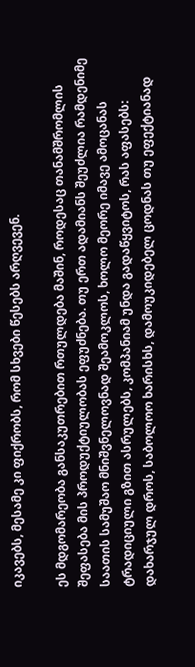იკავებს, მესამე კი ფიქრობს, რომ სხვები წესებს არღვევენ.

ეს მდგომარეობა განსაკუთრებით რთულდება მაშინ, როდესაც თანამშრომლის შეფასება მის პროდუქტიულობას ეფუძნება. თუ ერთ ადამიანს შეუძლია რამდენიმე საათის სამუშაო მნიშვნელოვნად შეამოკლოს, ხოლო მეორე იმავე ამოცანას ტრადიციული გზით ასრულებს, კომპანიამ უნდა გადაწყვიტოს, რას აფასებს: დახარჯულ დროს, საბოლოო ხარისხს, დამოუკიდებელ ცოდნას თუ ეფექტიანად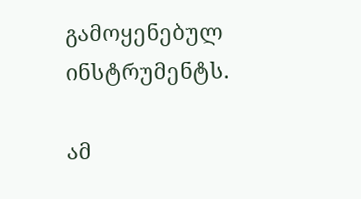გამოყენებულ ინსტრუმენტს.

ამ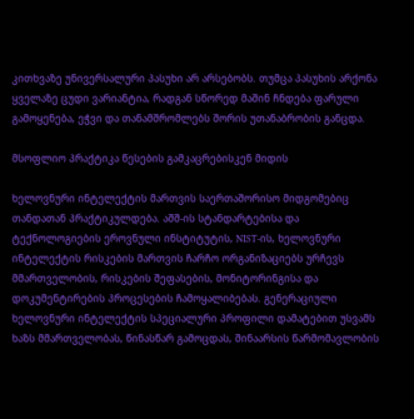კითხვაზე უნივერსალური პასუხი არ არსებობს. თუმცა პასუხის არქონა ყველაზე ცუდი ვარიანტია, რადგან სწორედ მაშინ ჩნდება ფარული გამოყენება, ეჭვი და თანამშრომლებს შორის უთანაბრობის განცდა.

მსოფლიო პრაქტიკა წესების გამკაცრებისკენ მიდის

ხელოვნური ინტელექტის მართვის საერთაშორისო მიდგომებიც თანდათან პრაქტიკულდება. აშშ-ის სტანდარტებისა და ტექნოლოგიების ეროვნული ინსტიტუტის, NIST-ის, ხელოვნური ინტელექტის რისკების მართვის ჩარჩო ორგანიზაციებს ურჩევს მმართველობის, რისკების შეფასების, მონიტორინგისა და დოკუმენტირების პროცესების ჩამოყალიბებას. გენერაციული ხელოვნური ინტელექტის სპეციალური პროფილი დამატებით უსვამს ხაზს მმართველობას, წინასწარ გამოცდას, შინაარსის წარმომავლობის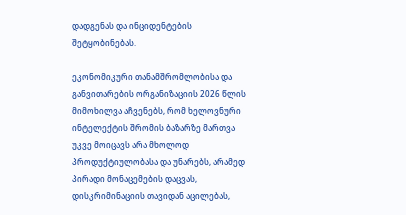დადგენას და ინციდენტების შეტყობინებას.

ეკონომიკური თანამშრომლობისა და განვითარების ორგანიზაციის 2026 წლის მიმოხილვა აჩვენებს, რომ ხელოვნური ინტელექტის შრომის ბაზარზე მართვა უკვე მოიცავს არა მხოლოდ პროდუქტიულობასა და უნარებს, არამედ პირადი მონაცემების დაცვას, დისკრიმინაციის თავიდან აცილებას,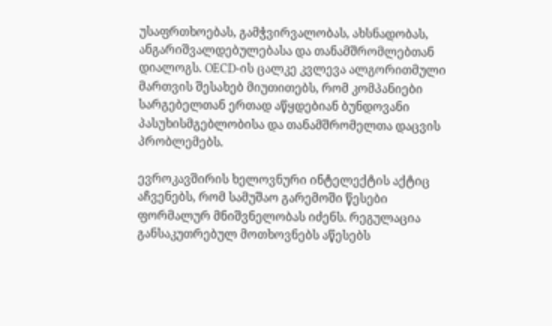უსაფრთხოებას, გამჭვირვალობას, ახსნადობას, ანგარიშვალდებულებასა და თანამშრომლებთან დიალოგს. OECD-ის ცალკე კვლევა ალგორითმული მართვის შესახებ მიუთითებს, რომ კომპანიები სარგებელთან ერთად აწყდებიან ბუნდოვანი პასუხისმგებლობისა და თანამშრომელთა დაცვის პრობლემებს.

ევროკავშირის ხელოვნური ინტელექტის აქტიც აჩვენებს, რომ სამუშაო გარემოში წესები ფორმალურ მნიშვნელობას იძენს. რეგულაცია განსაკუთრებულ მოთხოვნებს აწესებს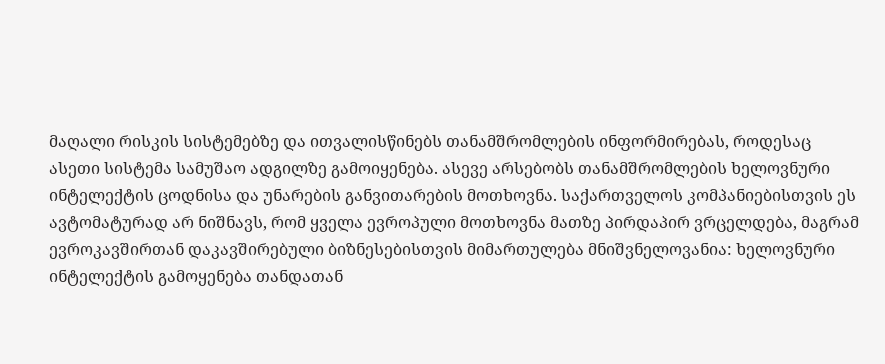მაღალი რისკის სისტემებზე და ითვალისწინებს თანამშრომლების ინფორმირებას, როდესაც ასეთი სისტემა სამუშაო ადგილზე გამოიყენება. ასევე არსებობს თანამშრომლების ხელოვნური ინტელექტის ცოდნისა და უნარების განვითარების მოთხოვნა. საქართველოს კომპანიებისთვის ეს ავტომატურად არ ნიშნავს, რომ ყველა ევროპული მოთხოვნა მათზე პირდაპირ ვრცელდება, მაგრამ ევროკავშირთან დაკავშირებული ბიზნესებისთვის მიმართულება მნიშვნელოვანია: ხელოვნური ინტელექტის გამოყენება თანდათან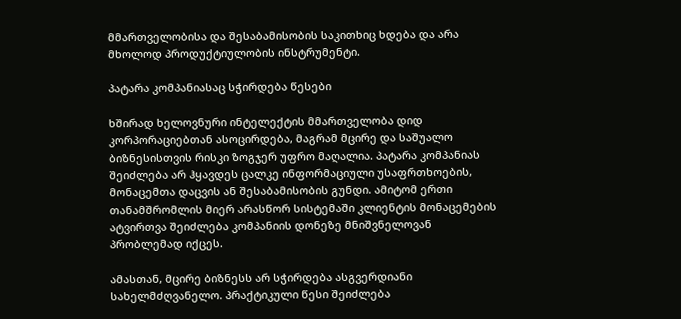მმართველობისა და შესაბამისობის საკითხიც ხდება და არა მხოლოდ პროდუქტიულობის ინსტრუმენტი.

პატარა კომპანიასაც სჭირდება წესები

ხშირად ხელოვნური ინტელექტის მმართველობა დიდ კორპორაციებთან ასოცირდება, მაგრამ მცირე და საშუალო ბიზნესისთვის რისკი ზოგჯერ უფრო მაღალია. პატარა კომპანიას შეიძლება არ ჰყავდეს ცალკე ინფორმაციული უსაფრთხოების, მონაცემთა დაცვის ან შესაბამისობის გუნდი. ამიტომ ერთი თანამშრომლის მიერ არასწორ სისტემაში კლიენტის მონაცემების ატვირთვა შეიძლება კომპანიის დონეზე მნიშვნელოვან პრობლემად იქცეს.

ამასთან, მცირე ბიზნესს არ სჭირდება ასგვერდიანი სახელმძღვანელო. პრაქტიკული წესი შეიძლება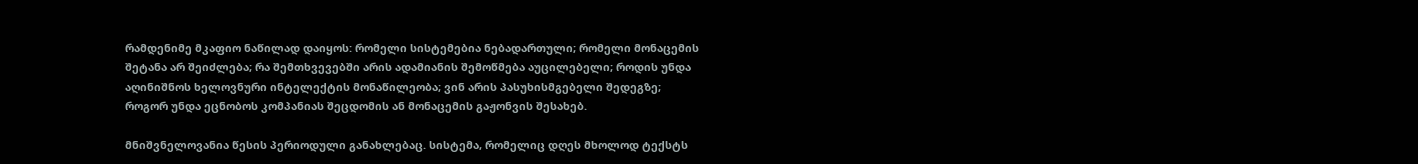რამდენიმე მკაფიო ნაწილად დაიყოს: რომელი სისტემებია ნებადართული; რომელი მონაცემის შეტანა არ შეიძლება; რა შემთხვევებში არის ადამიანის შემოწმება აუცილებელი; როდის უნდა აღინიშნოს ხელოვნური ინტელექტის მონაწილეობა; ვინ არის პასუხისმგებელი შედეგზე; როგორ უნდა ეცნობოს კომპანიას შეცდომის ან მონაცემის გაჟონვის შესახებ.

მნიშვნელოვანია წესის პერიოდული განახლებაც. სისტემა, რომელიც დღეს მხოლოდ ტექსტს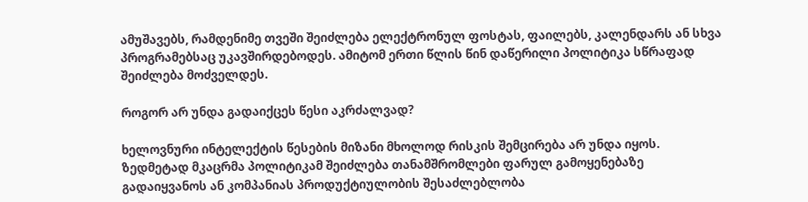ამუშავებს, რამდენიმე თვეში შეიძლება ელექტრონულ ფოსტას, ფაილებს, კალენდარს ან სხვა პროგრამებსაც უკავშირდებოდეს. ამიტომ ერთი წლის წინ დაწერილი პოლიტიკა სწრაფად შეიძლება მოძველდეს.

როგორ არ უნდა გადაიქცეს წესი აკრძალვად?

ხელოვნური ინტელექტის წესების მიზანი მხოლოდ რისკის შემცირება არ უნდა იყოს. ზედმეტად მკაცრმა პოლიტიკამ შეიძლება თანამშრომლები ფარულ გამოყენებაზე გადაიყვანოს ან კომპანიას პროდუქტიულობის შესაძლებლობა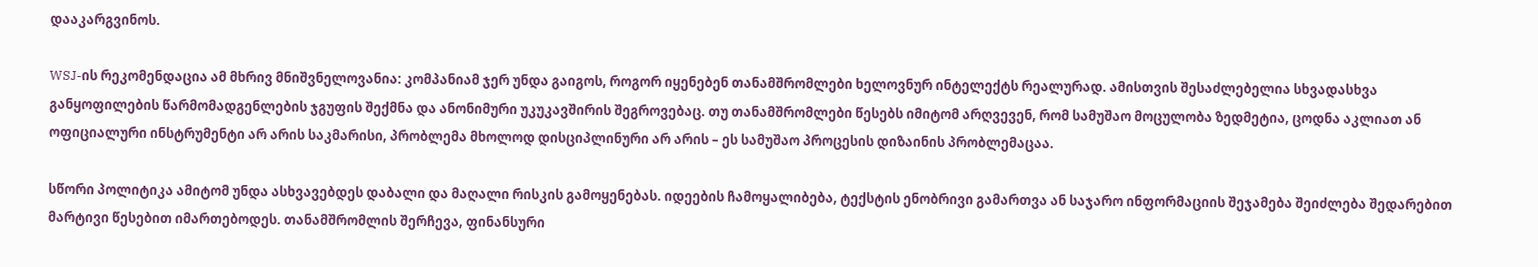დააკარგვინოს.

WSJ-ის რეკომენდაცია ამ მხრივ მნიშვნელოვანია: კომპანიამ ჯერ უნდა გაიგოს, როგორ იყენებენ თანამშრომლები ხელოვნურ ინტელექტს რეალურად. ამისთვის შესაძლებელია სხვადასხვა განყოფილების წარმომადგენლების ჯგუფის შექმნა და ანონიმური უკუკავშირის შეგროვებაც. თუ თანამშრომლები წესებს იმიტომ არღვევენ, რომ სამუშაო მოცულობა ზედმეტია, ცოდნა აკლიათ ან ოფიციალური ინსტრუმენტი არ არის საკმარისი, პრობლემა მხოლოდ დისციპლინური არ არის – ეს სამუშაო პროცესის დიზაინის პრობლემაცაა.

სწორი პოლიტიკა ამიტომ უნდა ასხვავებდეს დაბალი და მაღალი რისკის გამოყენებას. იდეების ჩამოყალიბება, ტექსტის ენობრივი გამართვა ან საჯარო ინფორმაციის შეჯამება შეიძლება შედარებით მარტივი წესებით იმართებოდეს. თანამშრომლის შერჩევა, ფინანსური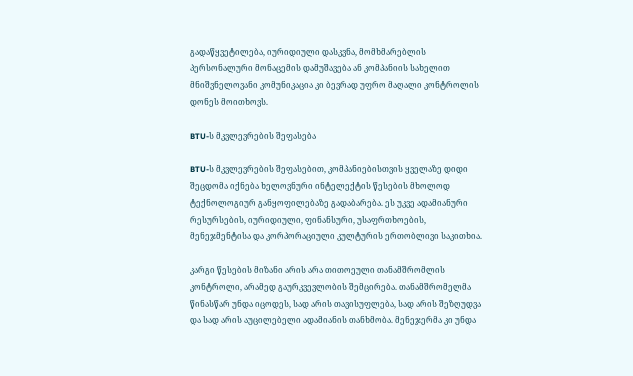გადაწყვეტილება, იურიდიული დასკვნა, მომხმარებლის პერსონალური მონაცემის დამუშავება ან კომპანიის სახელით მნიშვნელოვანი კომუნიკაცია კი ბევრად უფრო მაღალი კონტროლის დონეს მოითხოვს.

BTU-ს მკვლევრების შეფასება

BTU-ს მკვლევრების შეფასებით, კომპანიებისთვის ყველაზე დიდი შეცდომა იქნება ხელოვნური ინტელექტის წესების მხოლოდ ტექნოლოგიურ განყოფილებაზე გადაბარება. ეს უკვე ადამიანური რესურსების, იურიდიული, ფინანსური, უსაფრთხოების, მენეჯმენტისა და კორპორაციული კულტურის ერთობლივი საკითხია.

კარგი წესების მიზანი არის არა თითოეული თანამშრომლის კონტროლი, არამედ გაურკვევლობის შემცირება. თანამშრომელმა წინასწარ უნდა იცოდეს, სად არის თავისუფლება, სად არის შეზღუდვა და სად არის აუცილებელი ადამიანის თანხმობა. მენეჯერმა კი უნდა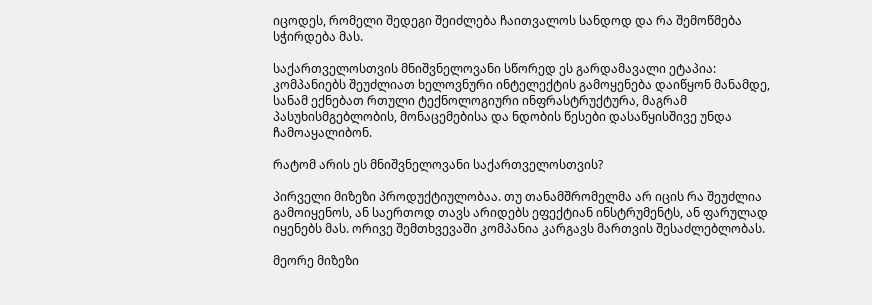იცოდეს, რომელი შედეგი შეიძლება ჩაითვალოს სანდოდ და რა შემოწმება სჭირდება მას.

საქართველოსთვის მნიშვნელოვანი სწორედ ეს გარდამავალი ეტაპია: კომპანიებს შეუძლიათ ხელოვნური ინტელექტის გამოყენება დაიწყონ მანამდე, სანამ ექნებათ რთული ტექნოლოგიური ინფრასტრუქტურა, მაგრამ პასუხისმგებლობის, მონაცემებისა და ნდობის წესები დასაწყისშივე უნდა ჩამოაყალიბონ.

რატომ არის ეს მნიშვნელოვანი საქართველოსთვის?

პირველი მიზეზი პროდუქტიულობაა. თუ თანამშრომელმა არ იცის რა შეუძლია გამოიყენოს, ან საერთოდ თავს არიდებს ეფექტიან ინსტრუმენტს, ან ფარულად იყენებს მას. ორივე შემთხვევაში კომპანია კარგავს მართვის შესაძლებლობას.

მეორე მიზეზი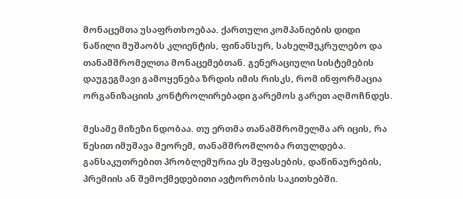მონაცემთა უსაფრთხოებაა. ქართული კომპანიების დიდი ნაწილი მუშაობს კლიენტის, ფინანსურ, სახელშეკრულებო და თანამშრომელთა მონაცემებთან. გენერაციული სისტემების დაუგეგმავი გამოყენება ზრდის იმის რისკს, რომ ინფორმაცია ორგანიზაციის კონტროლირებადი გარემოს გარეთ აღმოჩნდეს.

მესამე მიზეზი ნდობაა. თუ ერთმა თანამშრომელმა არ იცის, რა წესით იმუშავა მეორემ, თანამშრომლობა რთულდება. განსაკუთრებით პრობლემურია ეს შეფასების, დაწინაურების, პრემიის ან შემოქმედებითი ავტორობის საკითხებში.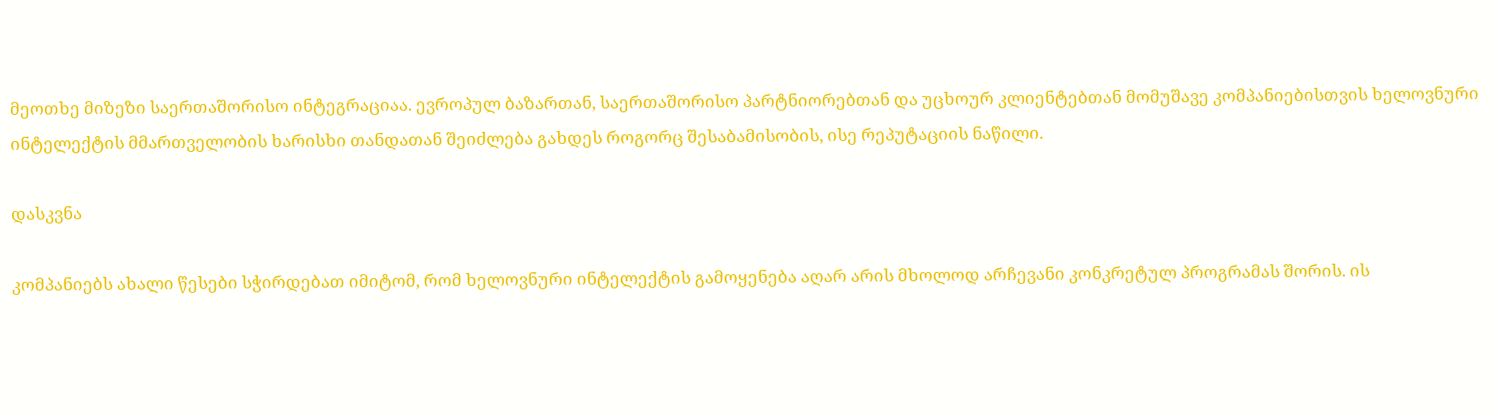მეოთხე მიზეზი საერთაშორისო ინტეგრაციაა. ევროპულ ბაზართან, საერთაშორისო პარტნიორებთან და უცხოურ კლიენტებთან მომუშავე კომპანიებისთვის ხელოვნური ინტელექტის მმართველობის ხარისხი თანდათან შეიძლება გახდეს როგორც შესაბამისობის, ისე რეპუტაციის ნაწილი.

დასკვნა

კომპანიებს ახალი წესები სჭირდებათ იმიტომ, რომ ხელოვნური ინტელექტის გამოყენება აღარ არის მხოლოდ არჩევანი კონკრეტულ პროგრამას შორის. ის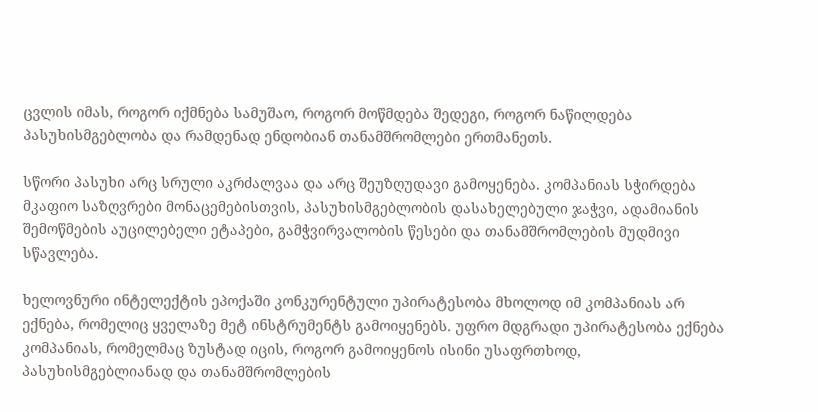ცვლის იმას, როგორ იქმნება სამუშაო, როგორ მოწმდება შედეგი, როგორ ნაწილდება პასუხისმგებლობა და რამდენად ენდობიან თანამშრომლები ერთმანეთს.

სწორი პასუხი არც სრული აკრძალვაა და არც შეუზღუდავი გამოყენება. კომპანიას სჭირდება მკაფიო საზღვრები მონაცემებისთვის, პასუხისმგებლობის დასახელებული ჯაჭვი, ადამიანის შემოწმების აუცილებელი ეტაპები, გამჭვირვალობის წესები და თანამშრომლების მუდმივი სწავლება.

ხელოვნური ინტელექტის ეპოქაში კონკურენტული უპირატესობა მხოლოდ იმ კომპანიას არ ექნება, რომელიც ყველაზე მეტ ინსტრუმენტს გამოიყენებს. უფრო მდგრადი უპირატესობა ექნება კომპანიას, რომელმაც ზუსტად იცის, როგორ გამოიყენოს ისინი უსაფრთხოდ, პასუხისმგებლიანად და თანამშრომლების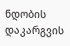ნდობის დაკარგვის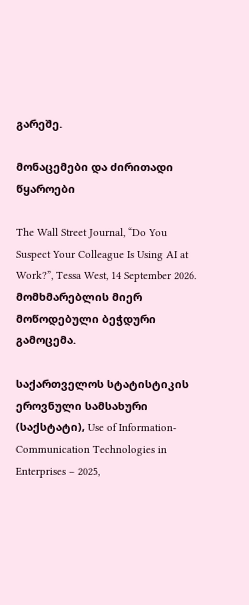გარეშე.

მონაცემები და ძირითადი წყაროები

The Wall Street Journal, “Do You Suspect Your Colleague Is Using AI at Work?”, Tessa West, 14 September 2026. მომხმარებლის მიერ მოწოდებული ბეჭდური გამოცემა.

საქართველოს სტატისტიკის ეროვნული სამსახური (საქსტატი), Use of Information-Communication Technologies in Enterprises – 2025,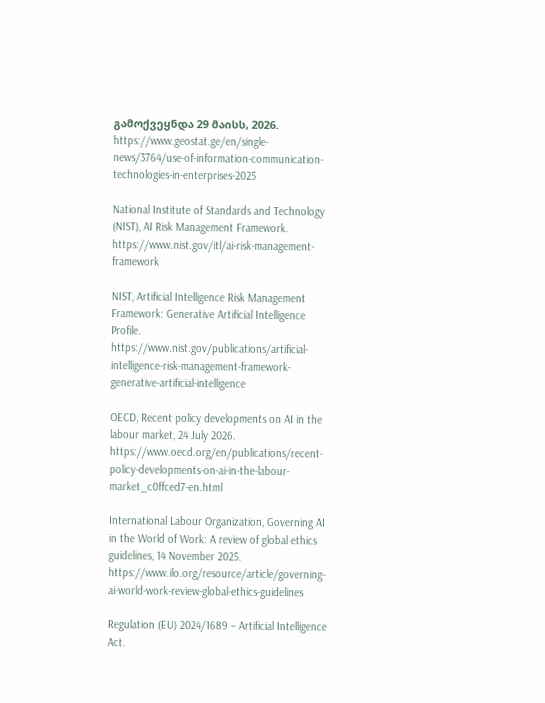გამოქვეყნდა 29 მაისს, 2026.
https://www.geostat.ge/en/single-news/3764/use-of-information-communication-technologies-in-enterprises-2025

National Institute of Standards and Technology (NIST), AI Risk Management Framework.
https://www.nist.gov/itl/ai-risk-management-framework

NIST, Artificial Intelligence Risk Management Framework: Generative Artificial Intelligence Profile.
https://www.nist.gov/publications/artificial-intelligence-risk-management-framework-generative-artificial-intelligence

OECD, Recent policy developments on AI in the labour market, 24 July 2026.
https://www.oecd.org/en/publications/recent-policy-developments-on-ai-in-the-labour-market_c0ffced7-en.html

International Labour Organization, Governing AI in the World of Work: A review of global ethics guidelines, 14 November 2025.
https://www.ilo.org/resource/article/governing-ai-world-work-review-global-ethics-guidelines

Regulation (EU) 2024/1689 – Artificial Intelligence Act.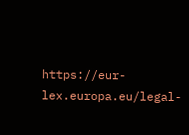https://eur-lex.europa.eu/legal-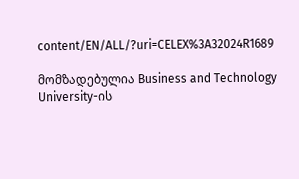content/EN/ALL/?uri=CELEX%3A32024R1689

მომზადებულია Business and Technology University-ის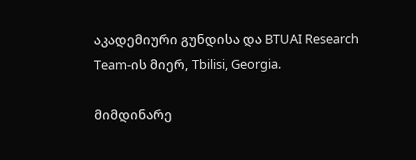აკადემიური გუნდისა და BTUAI Research Team-ის მიერ, Tbilisi, Georgia.

მიმდინარე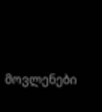მოვლენები